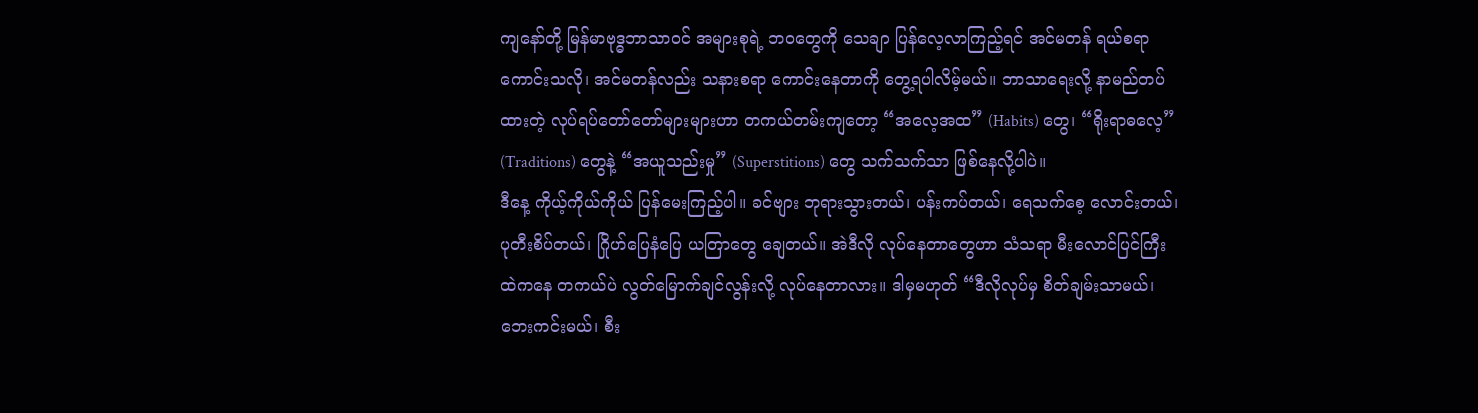ကျနော်တို့ မြန်မာဗုဒ္ဓဘာသာဝင် အများစုရဲ့ ဘဝတွေကို သေချာ ပြန်လေ့လာကြည့်ရင် အင်မတန် ရယ်စရာကောင်းသလို၊ အင်မတန်လည်း သနားစရာ ကောင်းနေတာကို တွေ့ရပါလိမ့်မယ်။ ဘာသာရေးလို့ နာမည်တပ်ထားတဲ့ လုပ်ရပ်တော်တော်များများဟာ တကယ်တမ်းကျတော့ “အလေ့အထ” (Habits) တွေ၊ “ရိုးရာဓလေ့” (Traditions) တွေနဲ့ “အယူသည်းမှု” (Superstitions) တွေ သက်သက်သာ ဖြစ်နေလို့ပါပဲ။
ဒီနေ့ ကိုယ့်ကိုယ်ကိုယ် ပြန်မေးကြည့်ပါ။ ခင်ဗျား ဘုရားသွားတယ်၊ ပန်းကပ်တယ်၊ ရေသက်စေ့ လောင်းတယ်၊ ပုတီးစိပ်တယ်၊ ဂြိုဟ်ပြေနံပြေ ယတြာတွေ ချေတယ်။ အဲဒီလို လုပ်နေတာတွေဟာ သံသရာ မီးလောင်ပြင်ကြီးထဲကနေ တကယ်ပဲ လွတ်မြောက်ချင်လွန်းလို့ လုပ်နေတာလား။ ဒါမှမဟုတ် “ဒီလိုလုပ်မှ စိတ်ချမ်းသာမယ်၊ ဘေးကင်းမယ်၊ စီး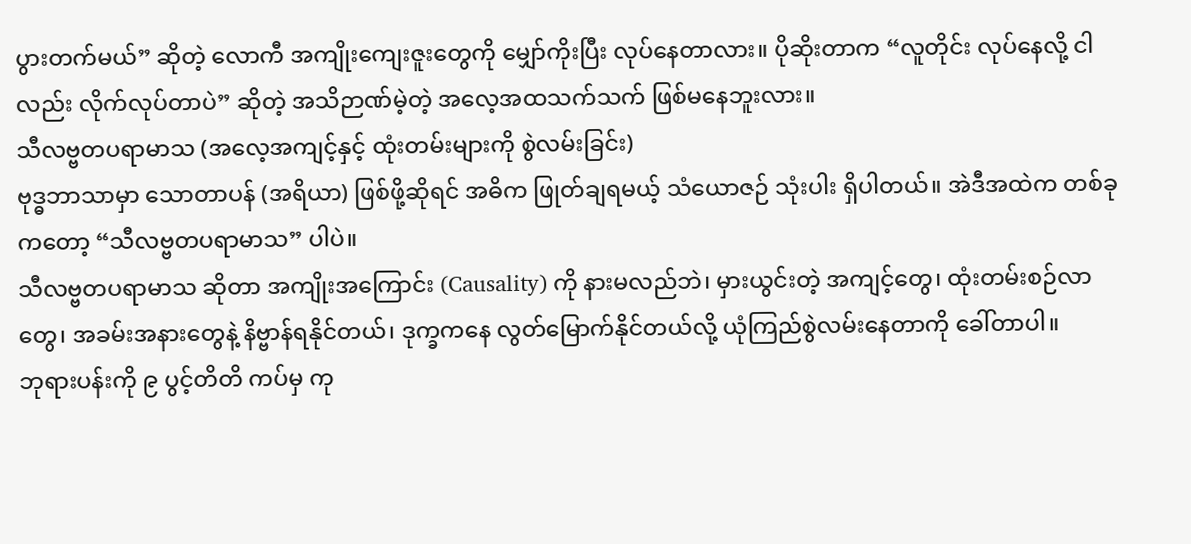ပွားတက်မယ်” ဆိုတဲ့ လောကီ အကျိုးကျေးဇူးတွေကို မျှော်ကိုးပြီး လုပ်နေတာလား။ ပိုဆိုးတာက “လူတိုင်း လုပ်နေလို့ ငါလည်း လိုက်လုပ်တာပဲ” ဆိုတဲ့ အသိဉာဏ်မဲ့တဲ့ အလေ့အထသက်သက် ဖြစ်မနေဘူးလား။
သီလဗ္ဗတပရာမာသ (အလေ့အကျင့်နှင့် ထုံးတမ်းများကို စွဲလမ်းခြင်း)
ဗုဒ္ဓဘာသာမှာ သောတာပန် (အရိယာ) ဖြစ်ဖို့ဆိုရင် အဓိက ဖြုတ်ချရမယ့် သံယောဇဉ် သုံးပါး ရှိပါတယ်။ အဲဒီအထဲက တစ်ခုကတော့ “သီလဗ္ဗတပရာမာသ” ပါပဲ။
သီလဗ္ဗတပရာမာသ ဆိုတာ အကျိုးအကြောင်း (Causality) ကို နားမလည်ဘဲ၊ မှားယွင်းတဲ့ အကျင့်တွေ၊ ထုံးတမ်းစဉ်လာတွေ၊ အခမ်းအနားတွေနဲ့ နိဗ္ဗာန်ရနိုင်တယ်၊ ဒုက္ခကနေ လွတ်မြောက်နိုင်တယ်လို့ ယုံကြည်စွဲလမ်းနေတာကို ခေါ်တာပါ။
ဘုရားပန်းကို ၉ ပွင့်တိတိ ကပ်မှ ကု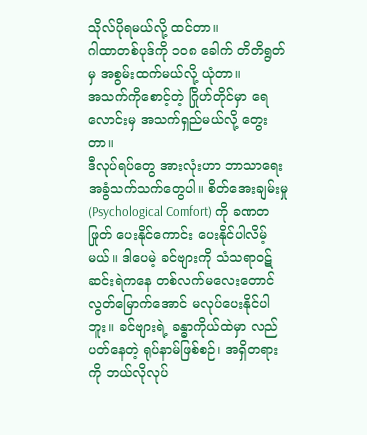သိုလ်ပိုရမယ်လို့ ထင်တာ။
ဂါထာတစ်ပုဒ်ကို ၁၀၈ ခေါက် တိတိရွတ်မှ အစွမ်းထက်မယ်လို့ ယုံတာ။
အသက်ကိုစောင့်တဲ့ ဂြိုဟ်တိုင်မှာ ရေလောင်းမှ အသက်ရှည်မယ်လို့ တွေးတာ။
ဒီလုပ်ရပ်တွေ အားလုံးဟာ ဘာသာရေး အခွံသက်သက်တွေပါ။ စိတ်အေးချမ်းမှု (Psychological Comfort) ကို ခဏတဖြုတ် ပေးနိုင်ကောင်း ပေးနိုင်ပါလိမ့်မယ်။ ဒါပေမဲ့ ခင်ဗျားကို သံသရာဝဋ်ဆင်းရဲကနေ တစ်လက်မလေးတောင် လွတ်မြောက်အောင် မလုပ်ပေးနိုင်ပါဘူး။ ခင်ဗျားရဲ့ ခန္ဓာကိုယ်ထဲမှာ လည်ပတ်နေတဲ့ ရုပ်နာမ်ဖြစ်စဉ်၊ အရှိတရားကို ဘယ်လိုလုပ်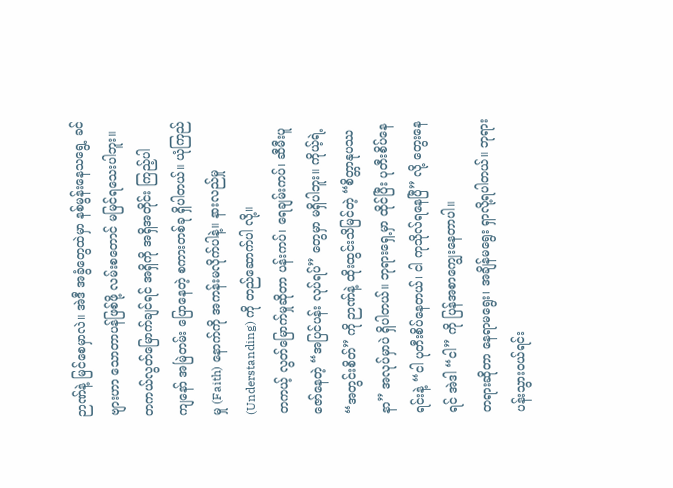ဉာဏ်နဲ့ မြင်စေမှာလဲ။ အဲဒီ အခွံတွေထဲမှာ နစ်မွန်းနေသရွေ့ ခင်ဗျားဟာ သောတာပန်ဖြစ်ဖို့ လမ်းစတောင် မမြင်ရသေးပါဘူး။
တကယ်လွတ်မြောက်ချင်ရင် အရှိကို အရှိအတိုင်း ကြည့်ပါ
ကျနော် အမြဲတမ်း ပြောနေတဲ့ စကားတစ်ခု ရှိပါတယ်။ ယုံကြည်မှု (Faith) နောက်ကို အကန်းမလိုက်ပါနဲ့။ နားလည်မှု (Understanding) ကို တည်ဆောက်ပါ လို့။
တကယ့် လွတ်မြောက်မှုဆိုတာ ပန်းကပ်၊ ရေချမ်းကပ်၊ ဆီမီးပူဇော်နေတဲ့ “အပြင်ပန်း လုပ်ရပ်” တွေမှာ မရှိပါဘူး။ ကိုယ့်ရဲ့ “အတွင်းစိတ်” ကို ဉာဏ်နဲ့ ထိုးထွင်းသိမြင်တဲ့ “စိတ္တာနုပဿနာ” အလုပ်မှာပဲ ရှိပါတယ်။ ဘုရားရှေ့မှာ ထိုင်ပြီး ပုတီးစိပ်နေရင်းနဲ့ “ငါ ပုတီးစိပ်နေတယ်၊ ငါ ကုသိုလ်ရနေပြီ” လို့ တွေးနေရင် အဲဒါ “ငါ” ကို ပြန်အစာကျွေးနေတာပါ။
တရားဆိုတာ နေရာမရွေး၊ အချိန်မရွေး ရှာလို့ရပါတယ်။ ဘုရားပန်းသွားဝယ်ရင်း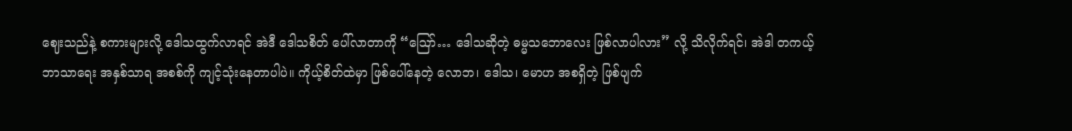ဈေးသည်နဲ့ စကားများလို့ ဒေါသထွက်လာရင် အဲဒီ ဒေါသစိတ် ပေါ်လာတာကို “ဪ… ဒေါသဆိုတဲ့ ဓမ္မသဘောလေး ဖြစ်လာပါလား” လို့ သိလိုက်ရင်၊ အဲဒါ တကယ့် ဘာသာရေး အနှစ်သာရ အစစ်ကို ကျင့်သုံးနေတာပါပဲ။ ကိုယ့်စိတ်ထဲမှာ ဖြစ်ပေါ်နေတဲ့ လောဘ၊ ဒေါသ၊ မောဟ အစရှိတဲ့ ဖြစ်ပျက်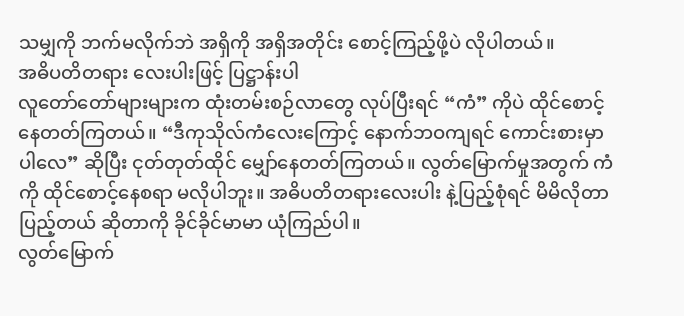သမျှကို ဘက်မလိုက်ဘဲ အရှိကို အရှိအတိုင်း စောင့်ကြည့်ဖို့ပဲ လိုပါတယ်။
အဓိပတိတရား လေးပါးဖြင့် ပြဋ္ဌာန်းပါ
လူတော်တော်များများက ထုံးတမ်းစဉ်လာတွေ လုပ်ပြီးရင် “ကံ” ကိုပဲ ထိုင်စောင့်နေတတ်ကြတယ်။ “ဒီကုသိုလ်ကံလေးကြောင့် နောက်ဘဝကျရင် ကောင်းစားမှာပါလေ” ဆိုပြီး ငုတ်တုတ်ထိုင် မျှော်နေတတ်ကြတယ်။ လွတ်မြောက်မှုအတွက် ကံကို ထိုင်စောင့်နေစရာ မလိုပါဘူး။ အဓိပတိတရားလေးပါး နဲ့ပြည့်စုံရင် မိမိလိုတာ ပြည့်တယ် ဆိုတာကို ခိုင်ခိုင်မာမာ ယုံကြည်ပါ။
လွတ်မြောက်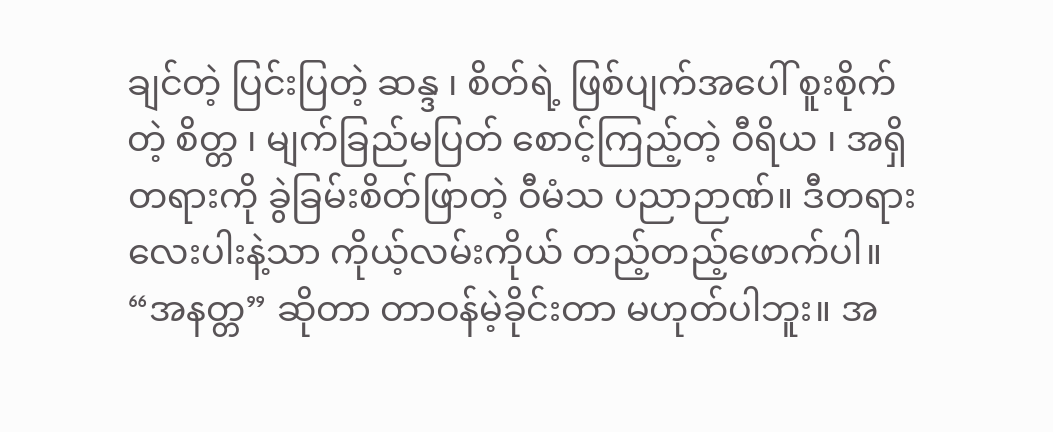ချင်တဲ့ ပြင်းပြတဲ့ ဆန္ဒ ၊ စိတ်ရဲ့ ဖြစ်ပျက်အပေါ် စူးစိုက်တဲ့ စိတ္တ ၊ မျက်ခြည်မပြတ် စောင့်ကြည့်တဲ့ ဝီရိယ ၊ အရှိတရားကို ခွဲခြမ်းစိတ်ဖြာတဲ့ ဝီမံသ ပညာဉာဏ်။ ဒီတရားလေးပါးနဲ့သာ ကိုယ့်လမ်းကိုယ် တည့်တည့်ဖောက်ပါ။ “အနတ္တ” ဆိုတာ တာဝန်မဲ့ခိုင်းတာ မဟုတ်ပါဘူး။ အ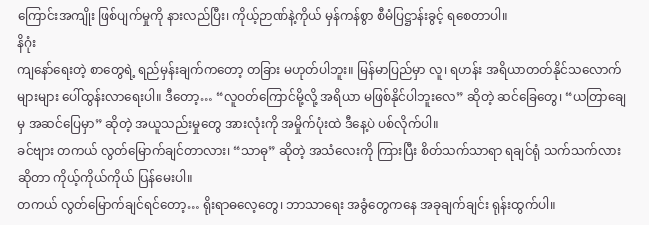ကြောင်းအကျိုး ဖြစ်ပျက်မှုကို နားလည်ပြီး၊ ကိုယ့်ဉာဏ်နဲ့ကိုယ် မှန်ကန်စွာ စီမံပြဋ္ဌာန်းခွင့် ရစေတာပါ။
နိဂုံး
ကျနော်ရေးတဲ့ စာတွေရဲ့ ရည်မှန်းချက်ကတော့ တခြား မဟုတ်ပါဘူး။ မြန်မာပြည်မှာ လူ၊ ရဟန်း အရိယာတတ်နိုင်သလောက် များများ ပေါ်ထွန်းလာရေးပါ။ ဒီတော့… “လူဝတ်ကြောင်မို့လို့ အရိယာ မဖြစ်နိုင်ပါဘူးလေ” ဆိုတဲ့ ဆင်ခြေတွေ၊ “ယတြာချေမှ အဆင်ပြေမှာ” ဆိုတဲ့ အယူသည်းမှုတွေ အားလုံးကို အမှိုက်ပုံးထဲ ဒီနေ့ပဲ ပစ်လိုက်ပါ။
ခင်ဗျား တကယ် လွတ်မြောက်ချင်တာလား၊ “သာဓု” ဆိုတဲ့ အသံလေးကို ကြားပြီး စိတ်သက်သာရာ ရချင်ရုံ သက်သက်လား ဆိုတာ ကိုယ့်ကိုယ်ကိုယ် ပြန်မေးပါ။
တကယ် လွတ်မြောက်ချင်ရင်တော့… ရိုးရာဓလေ့တွေ၊ ဘာသာရေး အခွံတွေကနေ အခုချက်ချင်း ရုန်းထွက်ပါ။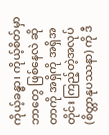ကိုယ့်ခန္ဓာ၊ ကိုယ့်စိတ်မှာ ဘာတွေ ဖြစ်နေလဲ ဆိုတာကို အရှိကို အရှိအတိုင်း ကြည့်တဲ့အလုပ် (စိတ္တာနုပဿနာ) ကို ဒီ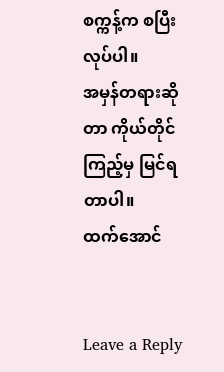စက္ကန့်က စပြီး လုပ်ပါ။
အမှန်တရားဆိုတာ ကိုယ်တိုင်ကြည့်မှ မြင်ရတာပါ။
ထက်အောင်


Leave a Reply